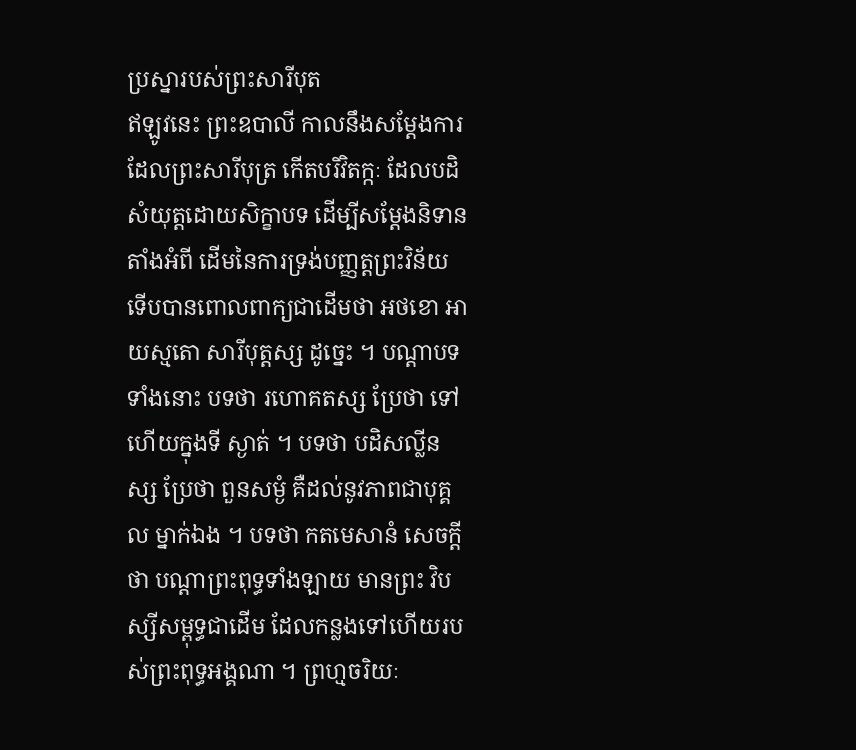ប្រស្នារបស់ព្រះសារីបុត
ឥឡូវនេះ ព្រះឧបាលី កាលនឹងសម្តែងការដែលព្រះសារីបុត្រ កើតបរិវិតក្កៈ ដែលបដិសំយុត្តដោយសិក្ខាបទ ដើម្បីសម្តែងនិទាន តាំងអំពី ដើមនៃការទ្រង់បញ្ញត្តព្រះវិន័យ ទើបបានពោលពាក្យជាដើមថា អថខោ អាយស្មតោ សារីបុត្តស្ស ដូច្នេះ ។ បណ្តាបទទាំងនោះ បទថា រហោគតស្ស ប្រែថា ទៅហើយក្នុងទី ស្ងាត់ ។ បទថា បដិសល្លីនស្ស ប្រែថា ពួនសម្ងំ គឺដល់នូវភាពជាបុគ្គល ម្នាក់ឯង ។ បទថា កតមេសានំ សេចក្តីថា បណ្តាព្រះពុទ្ធទាំងឡាយ មានព្រះ វិបស្សីសម្ពុទ្ធជាដើម ដែលកន្លងទៅហើយរបស់ព្រះពុទ្ធអង្គណា ។ ព្រហ្មចរិយៈ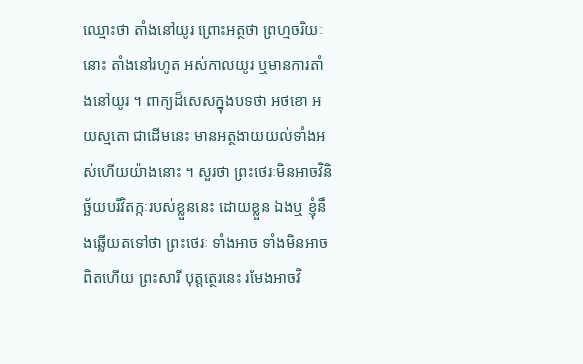ឈ្មោះថា តាំងនៅយូរ ព្រោះអត្ថថា ព្រហ្មចរិយៈនោះ តាំងនៅរហូត អស់កាលយូរ ឬមានការតាំងនៅយូរ ។ ពាក្យដ៏សេសក្នុងបទថា អថខោ អយស្មតោ ជាដើមនេះ មានអត្ថងាយយល់ទាំងអស់ហើយយ៉ាងនោះ ។ សួរថា ព្រះថេរៈមិនអាចវិនិច្ឆ័យបរិវិតក្កៈរបស់ខ្លួននេះ ដោយខ្លួន ឯងឬ ខ្ញុំនឹងឆ្លើយតទៅថា ព្រះថេរៈ ទាំងអាច ទាំងមិនអាច ពិតហើយ ព្រះសារី បុត្តត្ថេរនេះ រមែងអាចវិ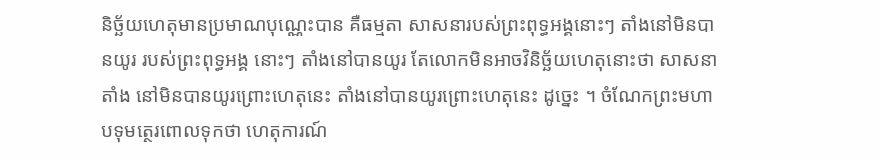និច្ឆ័យហេតុមានប្រមាណបុណ្ណេះបាន គឺធម្មតា សាសនារបស់ព្រះពុទ្ធអង្គនោះៗ តាំងនៅមិនបានយូរ របស់ព្រះពុទ្ធអង្គ នោះៗ តាំងនៅបានយូរ តែលោកមិនអាចវិនិច្ឆ័យហេតុនោះថា សាសនាតាំង នៅមិនបានយូរព្រោះហេតុនេះ តាំងនៅបានយូរព្រោះហេតុនេះ ដូច្នេះ ។ ចំណែកព្រះមហាបទុមត្ថេរពោលទុកថា ហេតុការណ៍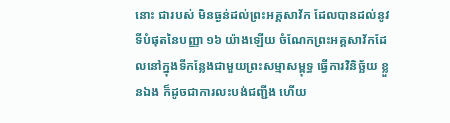នោះ ជារបស់ មិនធ្ងន់ដល់ព្រះអគ្គសាវ័ក ដែលបានដល់នូវទីបំផុតនៃបញ្ញា ១៦ យ៉ាងឡើយ ចំណែកព្រះអគ្គសាវ័កដែលនៅក្នុងទីកន្លែងជាមួយព្រះសម្មាសម្ពុទ្ធ ធ្វើការវិនិច្ឆ័យ ខ្លួនឯង ក៏ដូចជាការលះបង់ជញ្ជីង ហើយ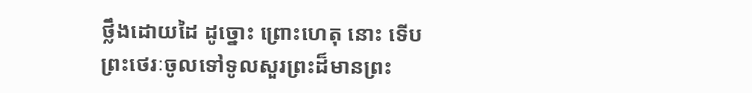ថ្លឹងដោយដៃ ដូច្នោះ ព្រោះហេតុ នោះ ទើបព្រះថេរៈចូលទៅទូលសួរព្រះដ៏មានព្រះ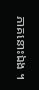ភាគនោះឯង ។